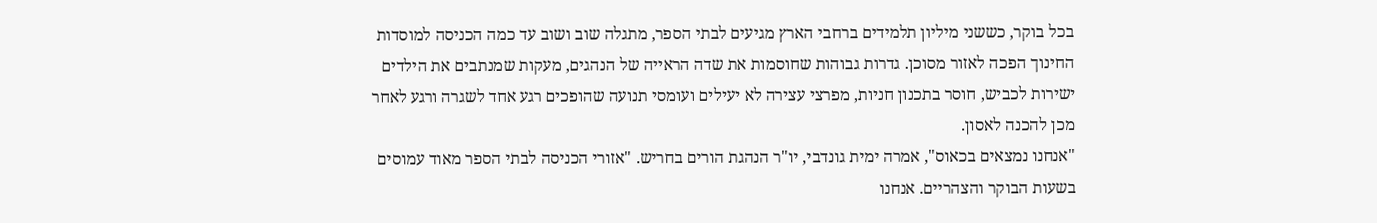בכל בוקר, כששני מיליון תלמידים ברחבי הארץ מגיעים לבתי הספר, מתגלה שוב ושוב עד כמה הכניסה למוסדות החינוך הפכה לאזור מסוכן. גדרות גבוהות שחוסמות את שדה הראייה של הנהגים, מעקות שמנתבים את הילדים ישירות לכביש, חוסר בתכנון חניות, מפרצי עצירה לא יעילים ועומסי תנועה שהופכים רגע אחד לשגרה ורגע לאחר מכן להכנה לאסון.
"אנחנו נמצאים בכאוס", אמרה ימית גונדבי, יו"ר הנהגת הורים בחריש. "אזורי הכניסה לבתי הספר מאוד עמוסים בשעות הבוקר והצהריים. אנחנו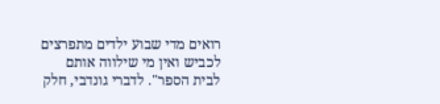רואים מדי שבוע ילדים מתפרצים לכביש ואין מי שילווה אותם לבית הספר". לדברי גונדבי, חלק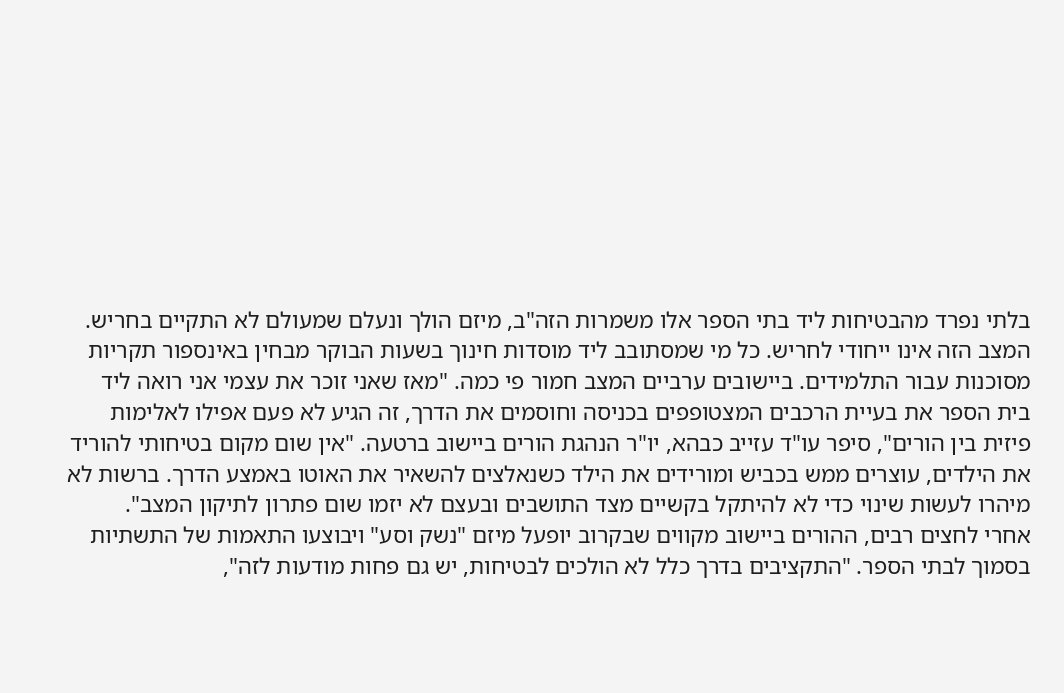בלתי נפרד מהבטיחות ליד בתי הספר אלו משמרות הזה"ב, מיזם הולך ונעלם שמעולם לא התקיים בחריש.
המצב הזה אינו ייחודי לחריש. כל מי שמסתובב ליד מוסדות חינוך בשעות הבוקר מבחין באינספור תקריות מסוכנות עבור התלמידים. ביישובים ערביים המצב חמור פי כמה. "מאז שאני זוכר את עצמי אני רואה ליד בית הספר את בעיית הרכבים המצטופפים בכניסה וחוסמים את הדרך, זה הגיע לא פעם אפילו לאלימות פיזית בין הורים", סיפר עו"ד עזייב כבהא, יו"ר הנהגת הורים ביישוב ברטעה. "אין שום מקום בטיחותי להוריד את הילדים, עוצרים ממש בכביש ומורידים את הילד כשנאלצים להשאיר את האוטו באמצע הדרך. ברשות לא מיהרו לעשות שינוי כדי לא להיתקל בקשיים מצד התושבים ובעצם לא יזמו שום פתרון לתיקון המצב".
אחרי לחצים רבים, ההורים ביישוב מקווים שבקרוב יופעל מיזם "נשק וסע" ויבוצעו התאמות של התשתיות בסמוך לבתי הספר. "התקציבים בדרך כלל לא הולכים לבטיחות, יש גם פחות מודעות לזה",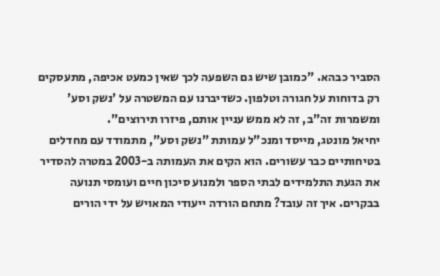הסביר כבהא. "כמובן שיש גם השפעה לכך שאין כמעט אכיפה, מתעסקים רק בדוחות על חגורה וטלפון. כשדיברנו עם המשטרה על 'נשק וסע' ומשמרות זה"ב, זה לא ממש עניין אותם, פיזרו תירוצים".
יחיאל מונטג, מייסד ומנכ"ל עמותת "נשק וסע", מתמודד עם מחדלים בטיחותיים כבר עשורים. הוא הקים את העמותה ב-2003 במטרה להסדיר את הגעת התלמידים לבתי הספר ולמנוע סיכון חיים ועומסי תנועה בבקרים. איך זה עובד? מתחם הורדה ייעודי המאויש על ידי הורים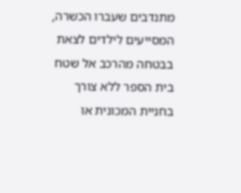מתנדבים שעברו הכשרה, המסייעים לילדים לצאת בבטחה מהרכב אל שטח בית הספר ללא צורך בחניית המכונית או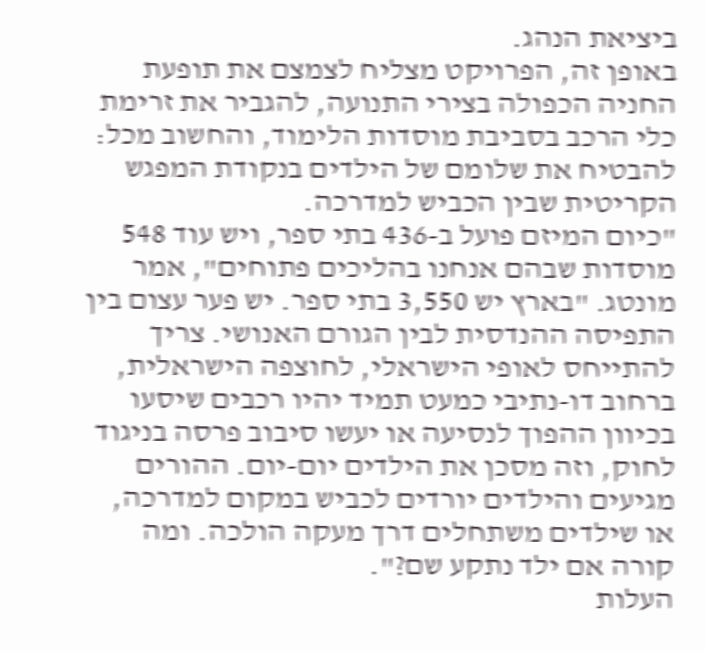ביציאת הנהג.
באופן זה, הפרויקט מצליח לצמצם את תופעת החניה הכפולה בצירי התנועה, להגביר את זרימת כלי הרכב בסביבת מוסדות הלימוד, והחשוב מכל: להבטיח את שלומם של הילדים בנקודת המפגש הקריטית שבין הכביש למדרכה.
"כיום המיזם פועל ב-436 בתי ספר, ויש עוד 548 מוסדות שבהם אנחנו בהליכים פתוחים", אמר מונטג. "בארץ יש 3,550 בתי ספר. יש פער עצום בין התפיסה ההנדסית לבין הגורם האנושי. צריך להתייחס לאופי הישראלי, לחוצפה הישראלית, ברחוב דו-נתיבי כמעט תמיד יהיו רכבים שיסעו בכיוון ההפוך לנסיעה או יעשו סיבוב פרסה בניגוד לחוק, וזה מסכן את הילדים יום-יום. ההורים מגיעים והילדים יורדים לכביש במקום למדרכה, או שילדים משתחלים דרך מעקה הולכה. ומה קורה אם ילד נתקע שם?".
העלות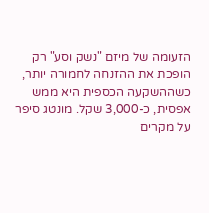הזעומה של מיזם "נשק וסע" רק הופכת את ההזנחה לחמורה יותר, כשההשקעה הכספית היא ממש אפסית, כ-3,000 שקל. מונטג סיפר על מקרים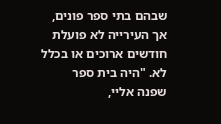שבהם בתי ספר פונים, אך העירייה לא פועלת חודשים ארוכים או בכלל לא. "היה בית ספר שפנה אליי,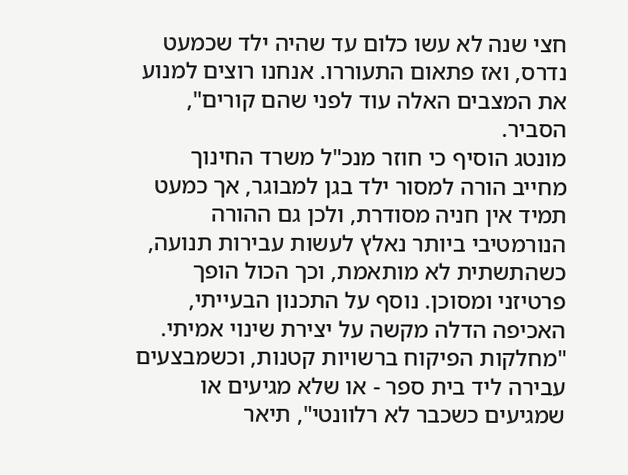חצי שנה לא עשו כלום עד שהיה ילד שכמעט נדרס, ואז פתאום התעוררו. אנחנו רוצים למנוע את המצבים האלה עוד לפני שהם קורים", הסביר.
מונטג הוסיף כי חוזר מנכ"ל משרד החינוך מחייב הורה למסור ילד בגן למבוגר, אך כמעט תמיד אין חניה מסודרת, ולכן גם ההורה הנורמטיבי ביותר נאלץ לעשות עבירות תנועה, כשהתשתית לא מותאמת, וכך הכול הופך פרטיזני ומסוכן. נוסף על התכנון הבעייתי, האכיפה הדלה מקשה על יצירת שינוי אמיתי. "מחלקות הפיקוח ברשויות קטנות, וכשמבצעים עבירה ליד בית ספר - או שלא מגיעים או שמגיעים כשכבר לא רלוונטי", תיאר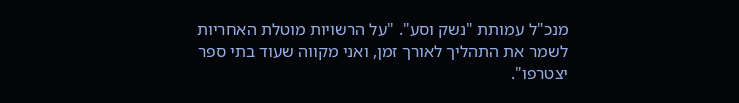מנכ"ל עמותת "נשק וסע". "על הרשויות מוטלת האחריות לשמר את התהליך לאורך זמן, ואני מקווה שעוד בתי ספר יצטרפו".